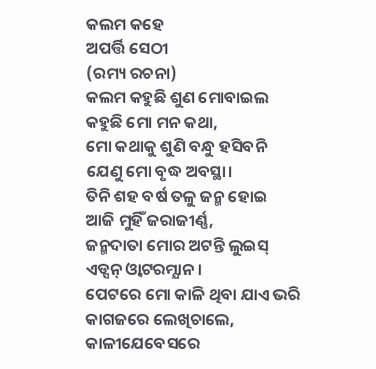କଲମ କହେ
ଅପର୍ତ୍ତି ସେଠୀ
(ରମ୍ୟ ରଚନା)
କଲମ କହୁଛି ଶୁଣ ମୋବାଇଲ
କହୁଛି ମୋ ମନ କଥା,
ମୋ କଥାକୁ ଶୁଣି ବନ୍ଧୁ ହସିବନି
ଯେଣୁ ମୋ ବୃଦ୍ଧ ଅବସ୍ଥା।
ତିନି ଶହ ବର୍ଷ ତଳୁ ଜନ୍ମ ହୋଇ
ଆଜି ମୁହିଁ ଜରାଜୀର୍ଣ୍ଣ,
ଜନ୍ମଦାତା ମୋର ଅଟନ୍ତି ଲୁଇସ୍
ଏଡ୍ସନ୍ ଓ୍ଵାଟରମ୍ଯାନ।
ପେଟରେ ମୋ କାଳି ଥିବା ଯାଏ ଭରି
କାଗଜରେ ଲେଖିଚାଲେ,
କାଳୀଯେବେସରେ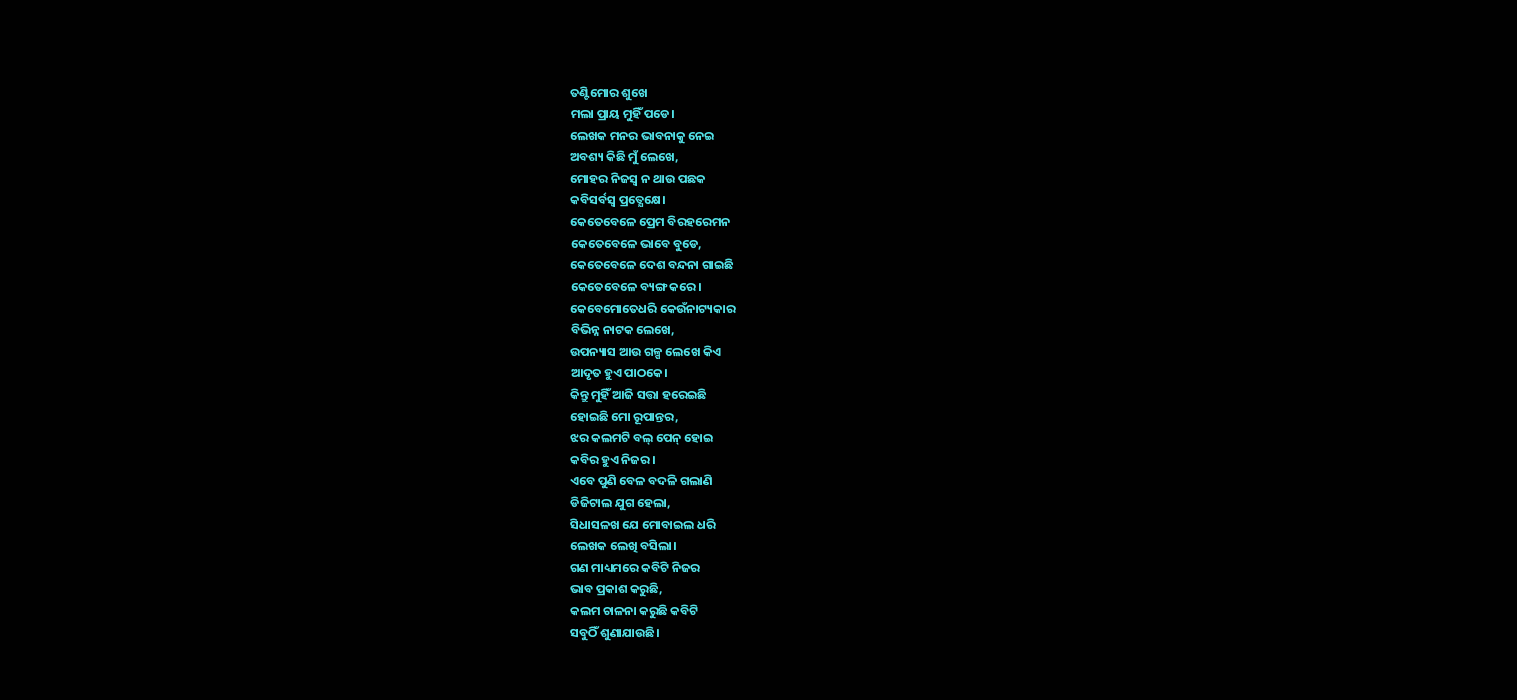ତଣ୍ଟିମୋର ଶୁଖେ
ମଲା ପ୍ରାୟ ମୁହିଁ ପଡେ।
ଲେଖକ ମନର ଭାବନାକୁ ନେଇ
ଅବଶ୍ୟ କିଛି ମୁଁ ଲେଖେ,
ମୋହର ନିଜସ୍ଵ ନ ଥାଉ ପଛକ
କବିସର୍ବସ୍ବ ପ୍ରତ୍ଯେକ୍ଷେ।
କେତେବେଳେ ପ୍ରେମ ବିରହରେମନ
କେତେବେଳେ ଭାବେ ବୁଡେ,
କେତେବେଳେ ଦେଶ ବନ୍ଦନା ଗାଇଛି
କେତେବେଳେ ବ୍ୟଙ୍ଗ କରେ।
କେବେମୋତେଧରି କେଉଁନାଟ୍ୟକାର
ବିଭିନ୍ନ ନାଟକ ଲେଖେ,
ଉପନ୍ୟାସ ଆଉ ଗଳ୍ପ ଲେଖେ କିଏ
ଆଦୃତ ହୁଏ ପାଠକେ।
କିନ୍ତୁ ମୁହିଁ ଆଜି ସତ୍ତା ହରେଇଛି
ହୋଇଛି ମୋ ରୂପାନ୍ତର,
ଝର କଲମଟି ବଲ୍ ପେନ୍ ହୋଇ
କବିର ହୁଏ ନିଜର।
ଏବେ ପୁଣି ବେଳ ବଦଳି ଗଲାଣି
ଡିଜିଟାଲ ଯୁଗ ହେଲା,
ସିଧାସଳଖ ଯେ ମୋବାଇଲ ଧରି
ଲେଖକ ଲେଖି ବସିଲା।
ଗଣ ମାଧ୍ୟମରେ କବିଟି ନିଜର
ଭାବ ପ୍ରକାଶ କରୁଛି,
କଲମ ଚାଳନା କରୁଛି କବିଟି
ସବୁଠିଁ ଶୁଣାଯାଉଛି।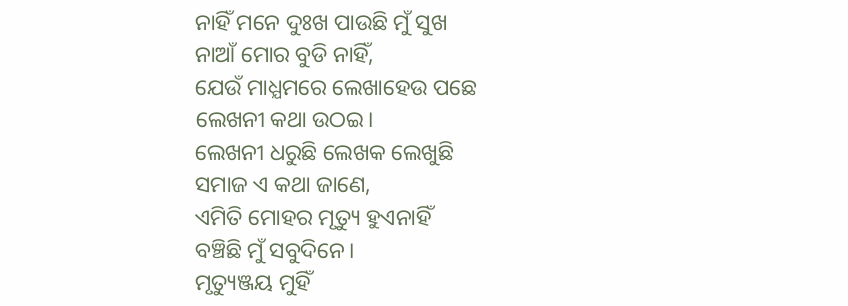ନାହିଁ ମନେ ଦୁଃଖ ପାଉଛି ମୁଁ ସୁଖ
ନାଆଁ ମୋର ବୁଡି ନାହିଁ,
ଯେଉଁ ମାଧ୍ଯମରେ ଲେଖାହେଉ ପଛେ
ଲେଖନୀ କଥା ଉଠଇ।
ଲେଖନୀ ଧରୁଛି ଲେଖକ ଲେଖୁଛି
ସମାଜ ଏ କଥା ଜାଣେ,
ଏମିତି ମୋହର ମୃତ୍ୟୁ ହୁଏନାହିଁ
ବଞ୍ଚିଛି ମୁଁ ସବୁଦିନେ।
ମୃତ୍ୟୁଞ୍ଜୟ ମୁହିଁ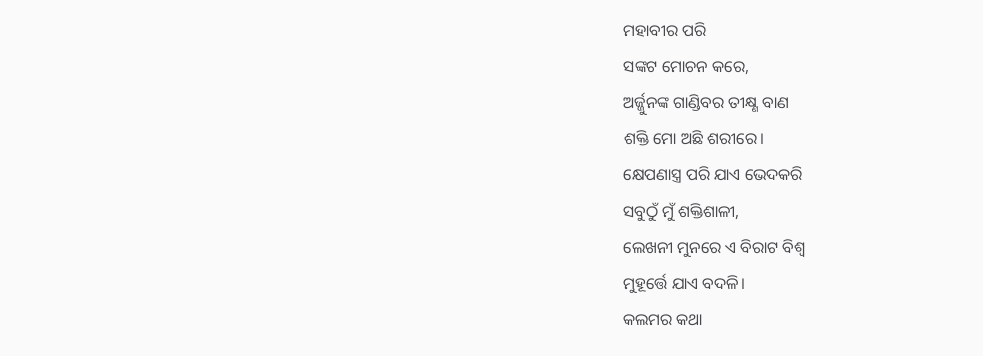ମହାବୀର ପରି
ସଙ୍କଟ ମୋଚନ କରେ,
ଅର୍ଜ୍ଜୁନଙ୍କ ଗାଣ୍ଡିବର ତୀକ୍ଷ୍ଣ ବାଣ
ଶକ୍ତି ମୋ ଅଛି ଶରୀରେ।
କ୍ଷେପଣାସ୍ତ୍ର ପରି ଯାଏ ଭେଦକରି
ସବୁଠୁଁ ମୁଁ ଶକ୍ତିଶାଳୀ,
ଲେଖନୀ ମୁନରେ ଏ ବିରାଟ ବିଶ୍ଵ
ମୁହୂର୍ତ୍ତେ ଯାଏ ବଦଳି।
କଲମର କଥା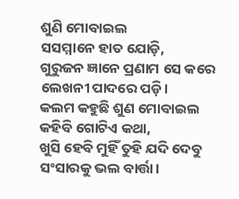ଶୁଣି ମୋବାଇଲ
ସସମ୍ମାନେ ହାତ ଯୋଡ଼ି,
ଗୁରୁଜନ ଜ୍ଞାନେ ପ୍ରଣାମ ସେ କରେ
ଲେଖନୀ ପାଦରେ ପଡ଼ି।
କଲମ କହୁଛି ଶୁଣ ମୋବାଇଲ
କହିବି ଗୋଟିଏ କଥା,
ଖୁସି ହେବି ମୁହିଁ ତୁହି ଯଦି ଦେବୁ
ସଂସାରକୁ ଭଲ ବାର୍ତ୍ତା।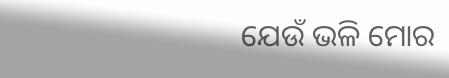ଯେଉଁ ଭଳି ମୋର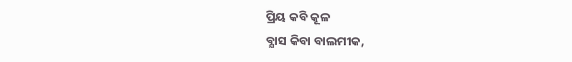ପ୍ରିୟ କବି କୂଳ
ବ୍ଯାସ କିବା ବାଲମୀକ,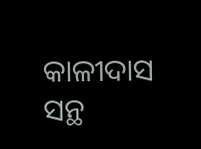କାଳୀଦାସ ସନ୍ଥ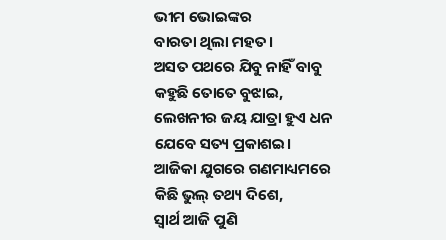ଭୀମ ଭୋଇଙ୍କର
ବାରତା ଥିଲା ମହତ।
ଅସତ ପଥରେ ଯିବୁ ନାହିଁ ବାବୁ
କହୁଛି ତୋତେ ବୁଝାଇ,
ଲେଖନୀର ଜୟ ଯାତ୍ରା ହୁଏ ଧନ
ଯେବେ ସତ୍ୟ ପ୍ରକାଶଇ।
ଆଜିକା ଯୁଗରେ ଗଣମାଧ୍ୟମରେ
କିଛି ଭୁଲ୍ ତଥ୍ୟ ଦିଶେ,
ସ୍ଵାର୍ଥ ଆଜି ପୁଣି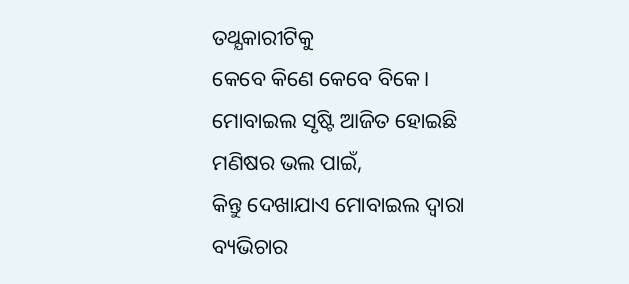ତଥ୍ଯକାରୀଟିକୁ
କେବେ କିଣେ କେବେ ବିକେ।
ମୋବାଇଲ ସୃଷ୍ଟି ଆଜିତ ହୋଇଛି
ମଣିଷର ଭଲ ପାଇଁ,
କିନ୍ତୁ ଦେଖାଯାଏ ମୋବାଇଲ ଦ୍ଵାରା
ବ୍ୟଭିଚାର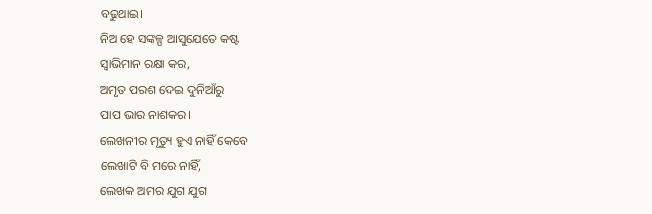ବଢୁଥାଇ।
ନିଅ ହେ ସଙ୍କଳ୍ପ ଆସୁଯେତେ କଷ୍ଟ
ସ୍ବାଭିମାନ ରକ୍ଷା କର,
ଅମୃତ ପରଶ ଦେଇ ଦୁନିଆଁରୁ
ପାପ ଭାର ନାଶକର।
ଲେଖନୀର ମୃତ୍ୟୁ ହୁଏ ନାହିଁ କେବେ
ଲେଖାଟି ବି ମରେ ନାହିଁ,
ଲେଖକ ଅମର ଯୁଗ ଯୁଗ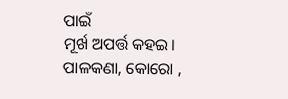ପାଇଁ
ମୂର୍ଖ ଅପର୍ତ୍ତ କହଇ।
ପାଳକଣା, କୋରୋ ,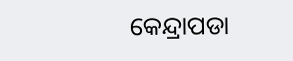କେନ୍ଦ୍ରାପଡା